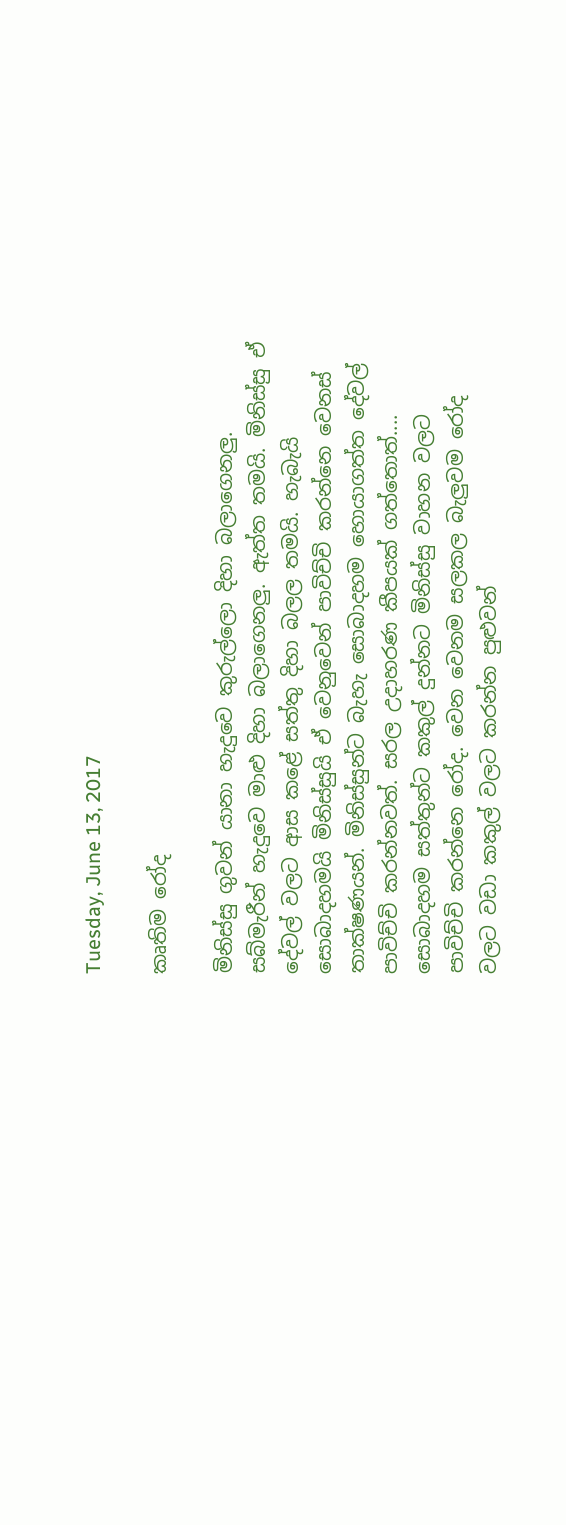Tuesday, June 13, 2017

කෘතිම රෝද

මිනිස්සු ගුවන් යානා හැදුවෙ කුරුල්ලො දිහා බලාගෙනලු. සබ්මැරීන් හැදුවෙ මාළු දිහා බලාගෙනලු. ඇත්ත තමයි. මිනිස්සු ඒ දේවල් වලට ආස කළේ සත්තු දිහා බලල තමයි. හැබැයි සොබාදහමයි මිනිස්සුයි ඒ වෙනුවෙන් පාවිච්චි කරන්නෙ වෙනස් තාක්ෂණයන්. මිනිස්සුන්ට බැහැ සොබාදහම හොයාගත්ත දේවල් පාවිච්චි කරන්නවත්. සරල උදාහරණ කීපයක් ගත්තොත්....
සොබාදහම සත්තුන්ට කකුල් දුන්නට මිනිස්සු වාහන වලට පාවිච්චි කරන්නෙ රෝද. වෙන වෙනම සලකල බැලුවම රෝද වලට වඩා කකුල් වලට කරන්න පුළුවන්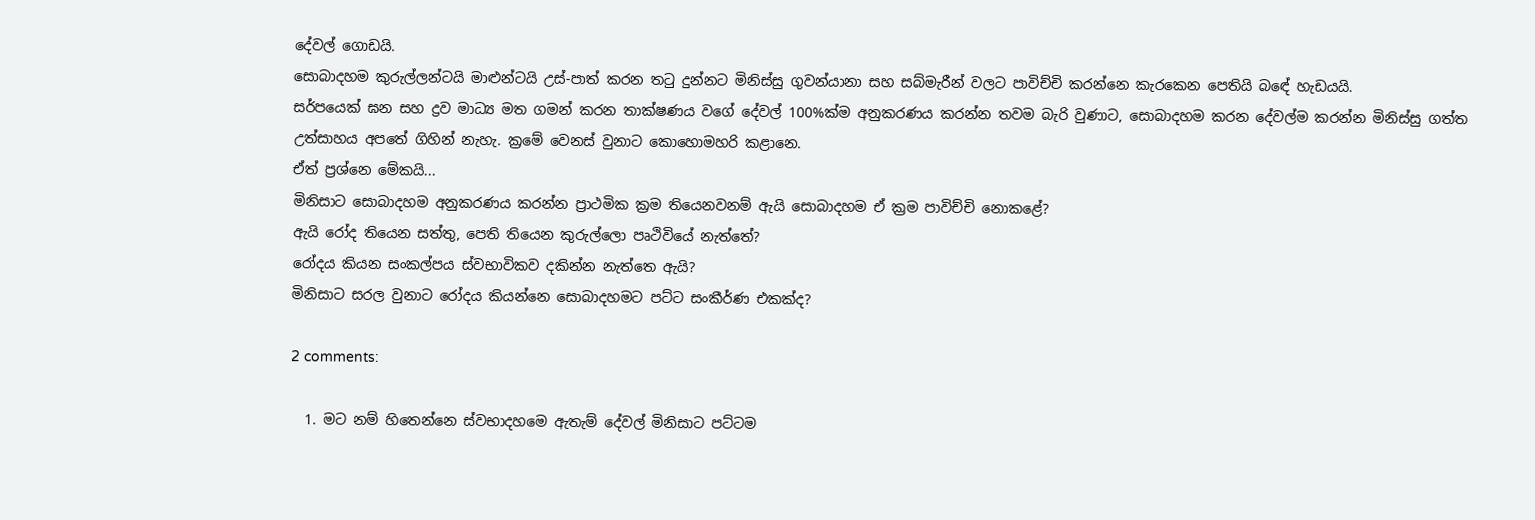දේවල් ගොඩයි.
සොබාදහම කුරුල්ලන්ටයි මාළුන්ටයි උස්-පාත් කරන තටු දුන්නට මිනිස්සු ගුවන්යානා සහ සබ්මැරීන් වලට පාවිච්චි කරන්නෙ කැරකෙන පෙතියි බඳේ හැඩයයි.
සර්පයෙක් ඝන සහ ද්‍රව මාධ්‍ය මත ගමන් කරන තාක්ෂණය වගේ දේවල් 100%ක්ම අනුකරණය කරන්න තවම බැරි වුණාට, සොබාදහම කරන දේවල්ම කරන්න මිනිස්සු ගත්ත උත්සාහය අපතේ ගිහින් නැහැ. ක්‍රමේ වෙනස් වුනාට කොහොමහරි කළානෙ.
ඒත් ප්‍රශ්නෙ මේකයි...
මිනිසාට සොබාදහම අනුකරණය කරන්න ප්‍රාථමික ක්‍රම තියෙනවනම් ඇයි සොබාදහම ඒ ක්‍රම පාවිච්චි නොකළේ?
ඇයි රෝද තියෙන සත්තු, පෙති තියෙන කුරුල්ලො පෘථිවියේ නැත්තේ?
රෝදය කියන සංකල්පය ස්වභාවිකව දකින්න නැත්තෙ ඇයි?
මිනිසාට සරල වුනාට රෝදය කියන්නෙ සොබාදහමට පට්ට සංකීර්ණ එකක්ද?

2 comments:

  1. මට නම් හිතෙන්නෙ ස්වභාදහමෙ ඇතැම් දේවල් මිනිසාට පට්ටම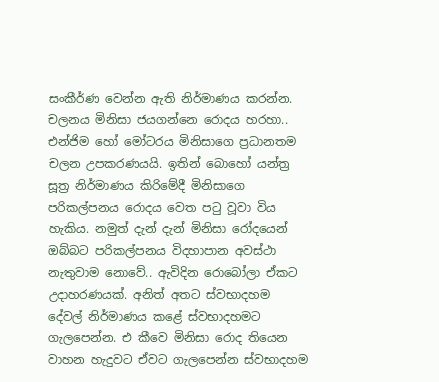සංකීර්ණ වෙන්න ඇති නිර්මාණය කරන්න. චලනය මිනිසා ජයගන්නෙ රොදය හරහා.. එන්ජිම හෝ මෝටරය මිනිසාගෙ ප්‍රධානතම චලන උපකරණයයි. ඉතින් බොහෝ යන්ත්‍ර සූත්‍ර නිර්මාණය කිරිමේදී මිනිසාගෙ පරිකල්පනය රොදය වෙත පටු වූවා විය හැකිය. නමුත් දැන් දැන් මිනිසා රෝදයෙන් ඔබ්බට පරිකල්පනය විදහාපාන අවස්ථා නැතුවාම නොවේ.. ඇවිදින රොබෝලා ඒකට උදාහරණයක්. අනිත් අතට ස්වභාදහම දේවල් නිර්මාණය කළේ ස්වභාදහමට ගැලපෙන්න. එ කීවෙ මිනිසා රොද තියෙන වාහන හැදුවට ඒවට ගැලපෙන්න ස්වභාදහම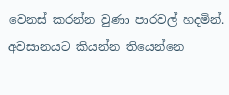වෙනස් කරන්න වුණා පාරවල් හදමින්. අවසානයට කියන්න තියෙන්නෙ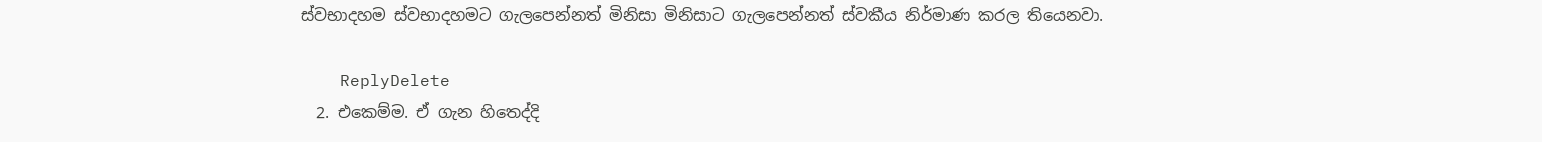ස්වභාදහම ස්වභාදහමට ගැලපෙන්නත් මිනිසා මිනිසාට ගැලපෙන්නත් ස්වකීය නිර්මාණ කරල තියෙනවා.

    ReplyDelete
  2. එකෙම්ම. ඒ ගැන හිතෙද්දි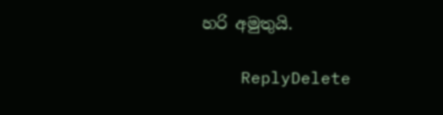හරි අමුතුයි.

    ReplyDelete